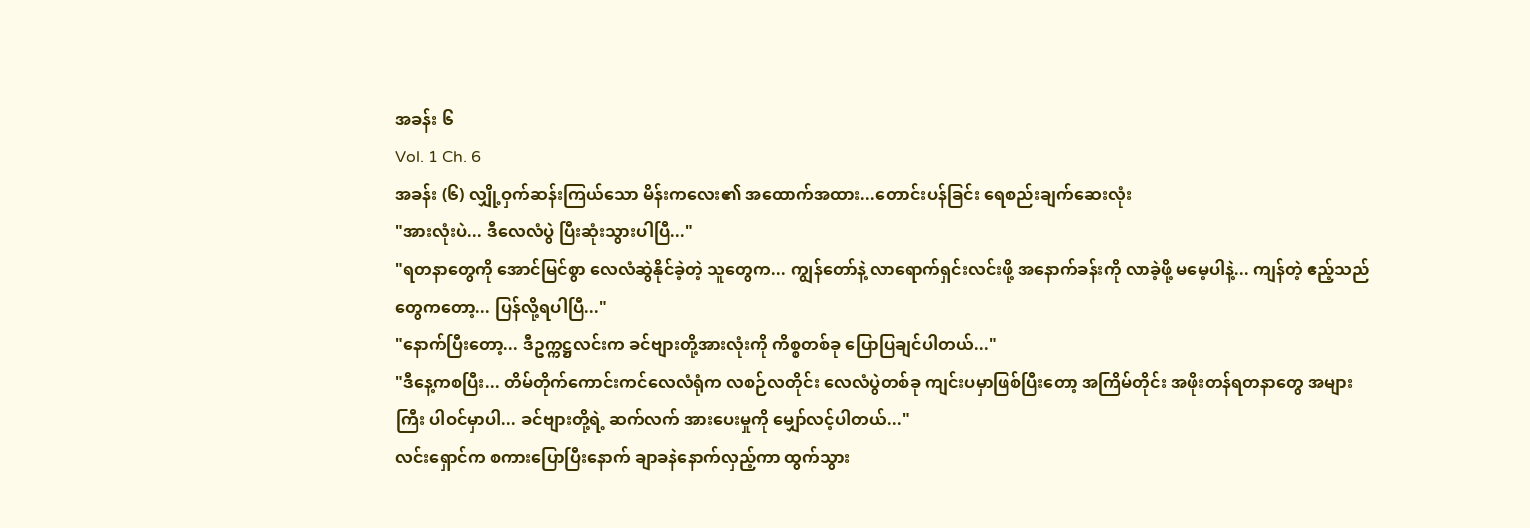အခန်း ၆
Vol. 1 Ch. 6
အခန်း (၆) လျှို့ဝှက်ဆန်းကြယ်သော မိန်းကလေး၏ အထောက်အထား...တောင်းပန်ခြင်း ရေစည်းချက်ဆေးလုံး
"အားလုံးပဲ... ဒီလေလံပွဲ ပြီးဆုံးသွားပါပြီ..."
"ရတနာတွေကို အောင်မြင်စွာ လေလံဆွဲနိုင်ခဲ့တဲ့ သူတွေက... ကျွန်တော်နဲ့ လာရောက်ရှင်းလင်းဖို့ အနောက်ခန်းကို လာခဲ့ဖို့ မမေ့ပါနဲ့... ကျန်တဲ့ ဧည့်သည်တွေကတော့... ပြန်လို့ရပါပြီ..."
"နောက်ပြီးတော့... ဒီဥက္ကဋ္ဌလင်းက ခင်ဗျားတို့အားလုံးကို ကိစ္စတစ်ခု ပြောပြချင်ပါတယ်..."
"ဒီနေ့ကစပြီး... တိမ်တိုက်ကောင်းကင်လေလံရုံက လစဉ်လတိုင်း လေလံပွဲတစ်ခု ကျင်းပမှာဖြစ်ပြီးတော့ အကြိမ်တိုင်း အဖိုးတန်ရတနာတွေ အများကြီး ပါဝင်မှာပါ... ခင်ဗျားတို့ရဲ့ ဆက်လက် အားပေးမှုကို မျှော်လင့်ပါတယ်..."
လင်းရှောင်က စကားပြောပြီးနောက် ချာခနဲနောက်လှည့်ကာ ထွက်သွား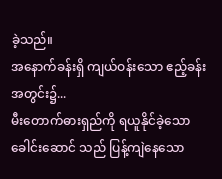ခဲ့သည်။
အနောက်ခန်းရှိ ကျယ်ဝန်းသော ဧည့်ခန်းအတွင်း၌...
မီးတောက်ဓားရှည်ကို ရယူနိုင်ခဲ့သော ခေါင်းဆောင် သည် ပြန့်ကျဲနေသော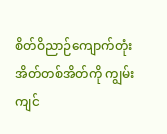စိတ်ဝိညာဉ်ကျောက်တုံး အိတ်တစ်အိတ်ကို ကျွမ်းကျင်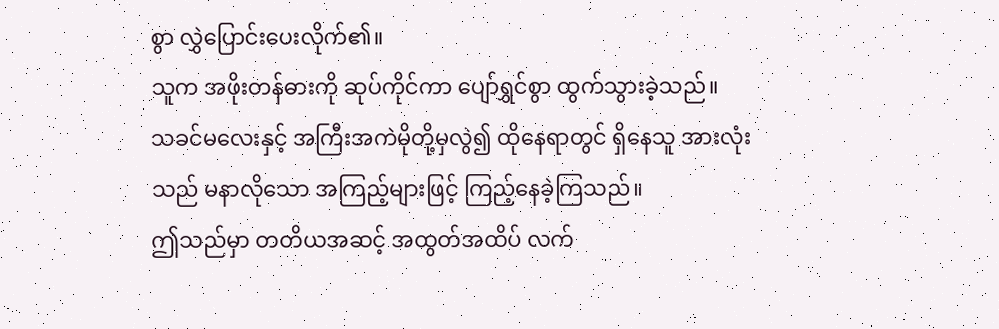စွာ လွှဲပြောင်းပေးလိုက်၏။
သူက အဖိုးတန်ဓားကို ဆုပ်ကိုင်ကာ ပျော်ရွှင်စွာ ထွက်သွားခဲ့သည်။
သခင်မလေးနှင့် အကြီးအကဲမိုတို့မှလွဲ၍ ထိုနေရာတွင် ရှိနေသူ အားလုံးသည် မနာလိုသော အကြည့်များဖြင့် ကြည့်နေခဲ့ကြသည်။
ဤသည်မှာ တတိယအဆင့် အထွတ်အထိပ် လက်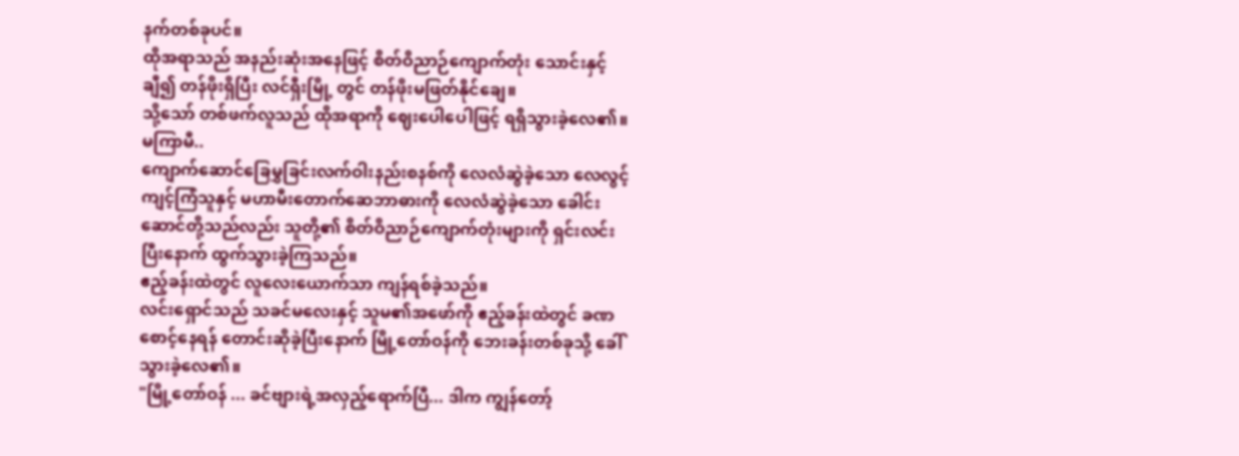နက်တစ်ခုပင်။
ထိုအရာသည် အနည်းဆုံးအနေဖြင့် စိတ်ဝိညာဉ်ကျောက်တုံး သောင်းနှင့်ချီ၍ တန်ဖိုးရှိပြီး လင်ရှီးမြို့ တွင် တန်ဖိုးမဖြတ်နိုင်ချေ။
သို့သော် တစ်ဖက်လူသည် ထိုအရာကို ဈေးပေါပေါဖြင့် ရရှိသွားခဲ့လေ၏။
မကြာမီ..
ကျောက်ဆောင်ခြေမွှခြင်းလက်ဝါးနည်းစနစ်ကို လေလံဆွဲခဲ့သော လေလွင့်ကျင့်ကြံသူနှင့် မဟာမီးတောက်ဆေဘာဓားကို လေလံဆွဲခဲ့သော ခေါင်းဆောင်တို့သည်လည်း သူတို့၏ စိတ်ဝိညာဉ်ကျောက်တုံးများကို ရှင်းလင်းပြီးနောက် ထွက်သွားခဲ့ကြသည်။
ဧည့်ခန်းထဲတွင် လူလေးယောက်သာ ကျန်ရစ်ခဲ့သည်။
လင်းရှောင်သည် သခင်မလေးနှင့် သူမ၏အဖော်ကို ဧည့်ခန်းထဲတွင် ခဏစောင့်နေရန် တောင်းဆိုခဲ့ပြီးနောက် မြို့တော်ဝန်ကို ဘေးခန်းတစ်ခုသို့ ခေါ်သွားခဲ့လေ၏။
"မြို့တော်ဝန် ... ခင်ဗျားရဲ့အလှည့်ရောက်ပြီ... ဒါက ကျွန်တော့်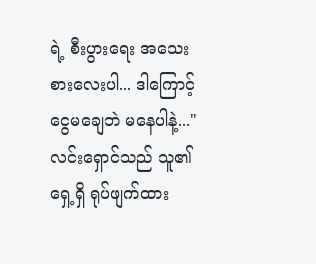ရဲ့ စီးပွားရေး အသေးစားလေးပါ... ဒါကြောင့် ငွေမချေဘဲ မနေပါနဲ့..."
လင်းရှောင်သည် သူ၏ရှေ့ရှိ ရုပ်ဖျက်ထား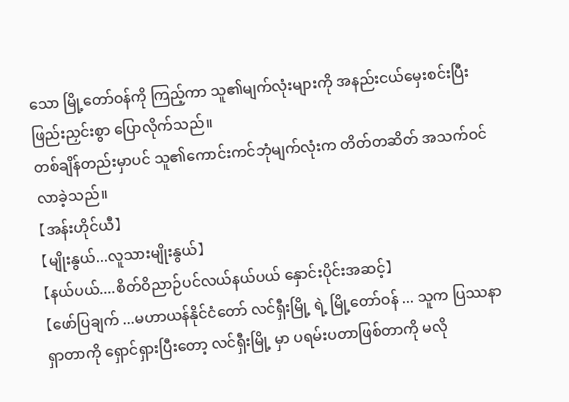သော မြို့တော်ဝန်ကို ကြည့်ကာ သူ၏မျက်လုံးများကို အနည်းငယ်မှေးစင်းပြီး ဖြည်းညှင်းစွာ ပြောလိုက်သည်။
တစ်ချိန်တည်းမှာပင် သူ၏ကောင်းကင်ဘုံမျက်လုံးက တိတ်တဆိတ် အသက်ဝင်လာခဲ့သည်။
【အန်းဟိုင်ယီ】
【မျိုးနွယ်...လူသားမျိုးနွယ်】
【နယ်ပယ်....စိတ်ဝိညာဉ်ပင်လယ်နယ်ပယ် နှောင်းပိုင်းအဆင့်】
【ဖော်ပြချက် ...မဟာယန်နိုင်ငံတော် လင်ရှီးမြို့ ရဲ့ မြို့တော်ဝန် ... သူက ပြဿနာရှာတာကို ရှောင်ရှားပြီးတော့ လင်ရှီးမြို့ မှာ ပရမ်းပတာဖြစ်တာကို မလို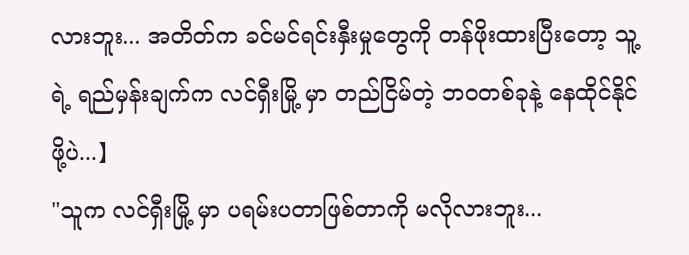လားဘူး... အတိတ်က ခင်မင်ရင်းနှီးမှုတွေကို တန်ဖိုးထားပြီးတော့ သူ့ရဲ့ ရည်မှန်းချက်က လင်ရှီးမြို့ မှာ တည်ငြိမ်တဲ့ ဘဝတစ်ခုနဲ့ နေထိုင်နိုင်ဖို့ပဲ...】
"သူက လင်ရှီးမြို့ မှာ ပရမ်းပတာဖြစ်တာကို မလိုလားဘူး...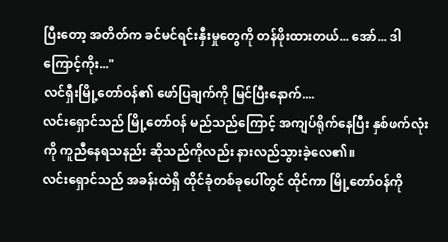ပြီးတော့ အတိတ်က ခင်မင်ရင်းနှီးမှုတွေကို တန်ဖိုးထားတယ်... အော်... ဒါကြောင့်ကိုး..."
လင်ရှီးမြို့တော်ဝန်၏ ဖော်ပြချက်ကို မြင်ပြီးနောက်....
လင်းရှောင်သည် မြို့တော်ဝန် မည်သည်ကြောင့် အကျပ်ရိုက်နေပြီး နှစ်ဖက်လုံးကို ကူညီနေရသနည်း ဆိုသည်ကိုလည်း နားလည်သွားခဲ့လေ၏။
လင်းရှောင်သည် အခန်းထဲရှိ ထိုင်ခုံတစ်ခုပေါ်တွင် ထိုင်ကာ မြို့တော်ဝန်ကို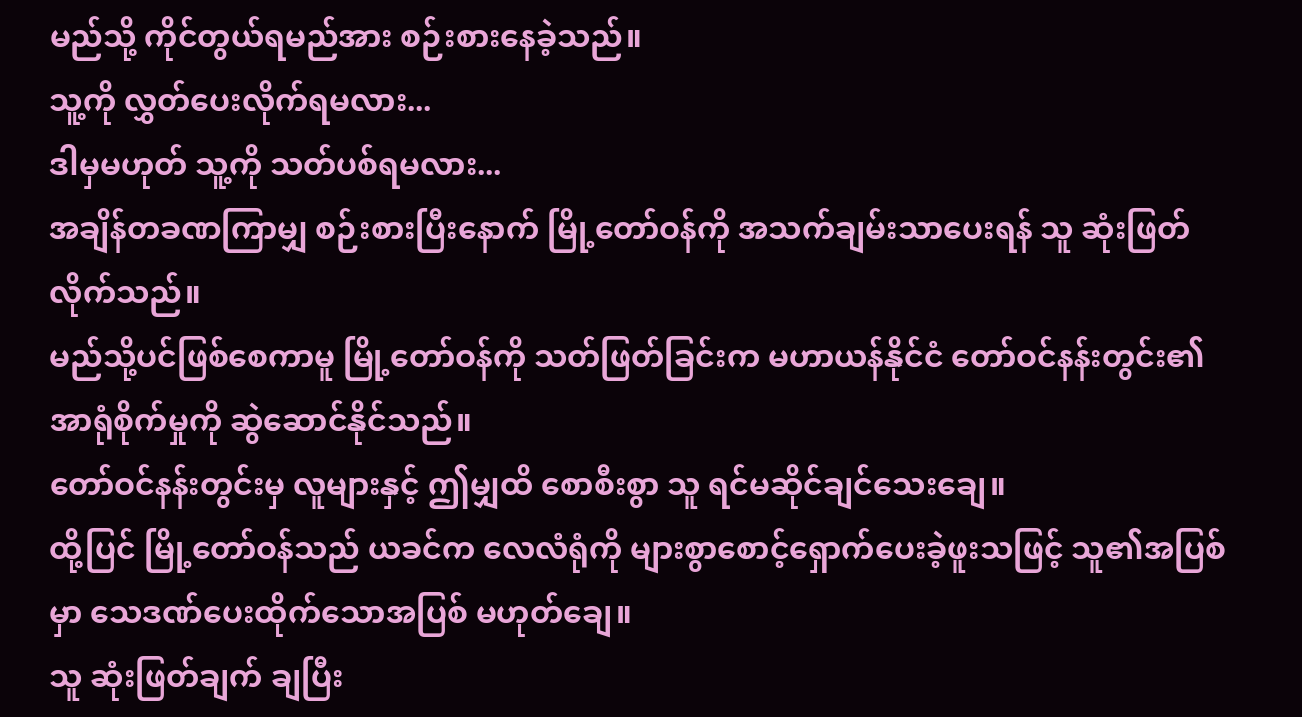မည်သို့ ကိုင်တွယ်ရမည်အား စဉ်းစားနေခဲ့သည်။
သူ့ကို လွှတ်ပေးလိုက်ရမလား...
ဒါမှမဟုတ် သူ့ကို သတ်ပစ်ရမလား...
အချိန်တခဏကြာမျှ စဉ်းစားပြီးနောက် မြို့တော်ဝန်ကို အသက်ချမ်းသာပေးရန် သူ ဆုံးဖြတ်လိုက်သည်။
မည်သို့ပင်ဖြစ်စေကာမူ မြို့တော်ဝန်ကို သတ်ဖြတ်ခြင်းက မဟာယန်နိုင်ငံ တော်ဝင်နန်းတွင်း၏ အာရုံစိုက်မှုကို ဆွဲဆောင်နိုင်သည်။
တော်ဝင်နန်းတွင်းမှ လူများနှင့် ဤမျှထိ စောစီးစွာ သူ ရင်မဆိုင်ချင်သေးချေ။
ထို့ပြင် မြို့တော်ဝန်သည် ယခင်က လေလံရုံကို များစွာစောင့်ရှောက်ပေးခဲ့ဖူးသဖြင့် သူ၏အပြစ်မှာ သေဒဏ်ပေးထိုက်သောအပြစ် မဟုတ်ချေ။
သူ ဆုံးဖြတ်ချက် ချပြီး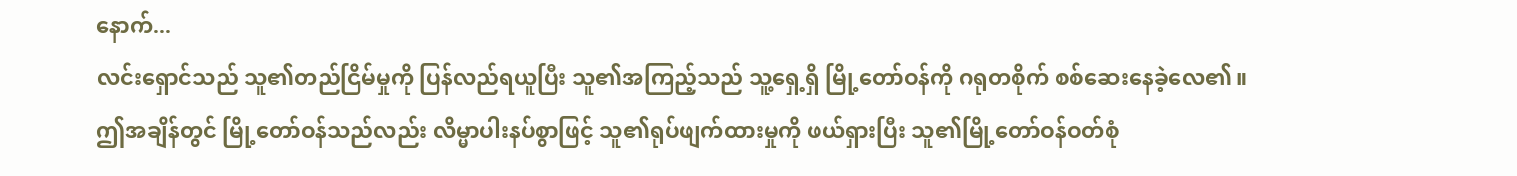နောက်...
လင်းရှောင်သည် သူ၏တည်ငြိမ်မှုကို ပြန်လည်ရယူပြီး သူ၏အကြည့်သည် သူ့ရှေ့ရှိ မြို့တော်ဝန်ကို ဂရုတစိုက် စစ်ဆေးနေခဲ့လေ၏။
ဤအချိန်တွင် မြို့တော်ဝန်သည်လည်း လိမ္မာပါးနပ်စွာဖြင့် သူ၏ရုပ်ဖျက်ထားမှုကို ဖယ်ရှားပြီး သူ၏မြို့တော်ဝန်ဝတ်စုံ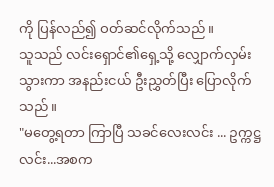ကို ပြန်လည်၍ ဝတ်ဆင်လိုက်သည်။
သူသည် လင်းရှောင်၏ရှေ့သို့ လျှောက်လှမ်းသွားကာ အနည်းငယ် ဦးညွှတ်ပြီး ပြောလိုက်သည်။
"မတွေ့ရတာ ကြာပြီ သခင်လေးလင်း ... ဥက္ကဋ္ဌ လင်း...အစက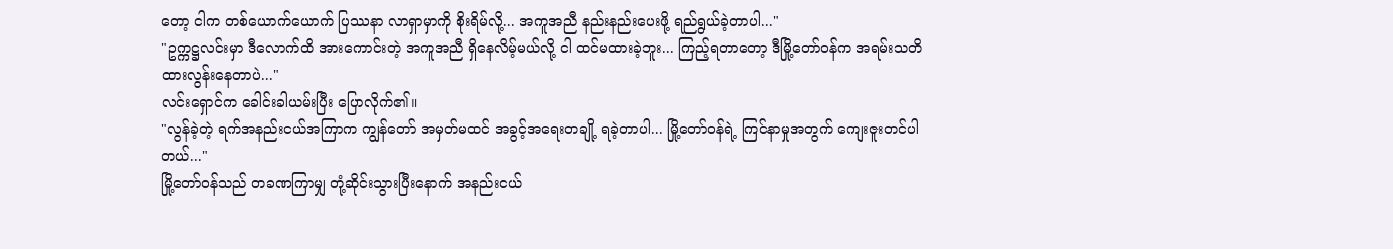တော့ ငါက တစ်ယောက်ယောက် ပြဿနာ လာရှာမှာကို စိုးရိမ်လို့... အကူအညီ နည်းနည်းပေးဖို့ ရည်ရွယ်ခဲ့တာပါ..."
"ဥက္ကဋ္ဌလင်းမှာ ဒီလောက်ထိ အားကောင်းတဲ့ အကူအညီ ရှိနေလိမ့်မယ်လို့ ငါ ထင်မထားခဲ့ဘူး... ကြည့်ရတာတော့ ဒီမြို့တော်ဝန်က အရမ်းသတိထားလွန်းနေတာပဲ..."
လင်းရှောင်က ခေါင်းခါယမ်းပြီး ပြောလိုက်၏။
"လွန်ခဲ့တဲ့ ရက်အနည်းငယ်အကြာက ကျွန်တော် အမှတ်မထင် အခွင့်အရေးတချို့ ရခဲ့တာပါ... မြို့တော်ဝန်ရဲ့ ကြင်နာမှုအတွက် ကျေးဇူးတင်ပါတယ်..."
မြို့တော်ဝန်သည် တခဏကြာမျှ တုံ့ဆိုင်းသွားပြီးနောက် အနည်းငယ်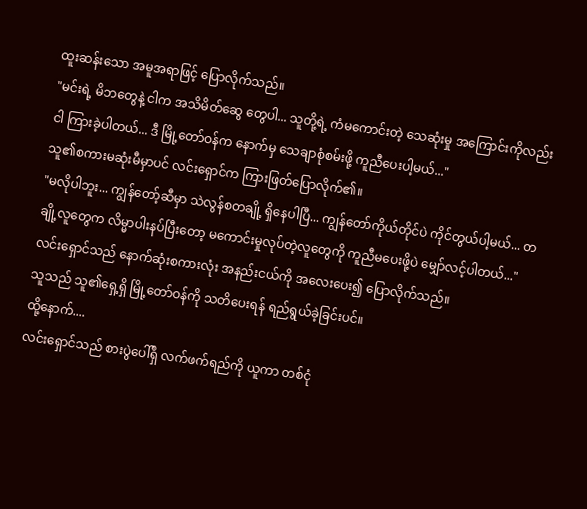ထူးဆန်းသော အမူအရာဖြင့် ပြောလိုက်သည်။
"မင်းရဲ့ မိဘတွေနဲ့ ငါက အသိမိတ်ဆွေ တွေပါ... သူတို့ရဲ့ ကံမကောင်းတဲ့ သေဆုံးမှု အကြောင်းကိုလည်း ငါ ကြားခဲ့ပါတယ်... ဒီ မြို့တော်ဝန်က နောက်မှ သေချာစုံစမ်းဖို့ ကူညီပေးပါ့မယ်..."
သူ၏စကားမဆုံးမီမှာပင် လင်းရှောင်က ကြားဖြတ်ပြောလိုက်၏။
"မလိုပါဘူး... ကျွန်တော့်ဆီမှာ သဲလွန်စတချို့ ရှိနေပါပြီ... ကျွန်တော်ကိုယ်တိုင်ပဲ ကိုင်တွယ်ပါ့မယ်... တချို့လူတွေက လိမ္မာပါးနပ်ပြီးတော့ မကောင်းမှုလုပ်တဲ့လူတွေကို ကူညီမပေးဖို့ပဲ မျှော်လင့်ပါတယ်..."
လင်းရှောင်သည် နောက်ဆုံးစကားလုံး အနည်းငယ်ကို အလေးပေး၍ ပြောလိုက်သည်။
သူသည် သူ၏ရှေ့ရှိ မြို့တော်ဝန်ကို သတိပေးရန် ရည်ရွယ်ခဲ့ခြင်းပင်။
ထို့နောက်....
လင်းရှောင်သည် စားပွဲပေါ်ရှိ လက်ဖက်ရည်ကို ယူကာ တစ်ငုံ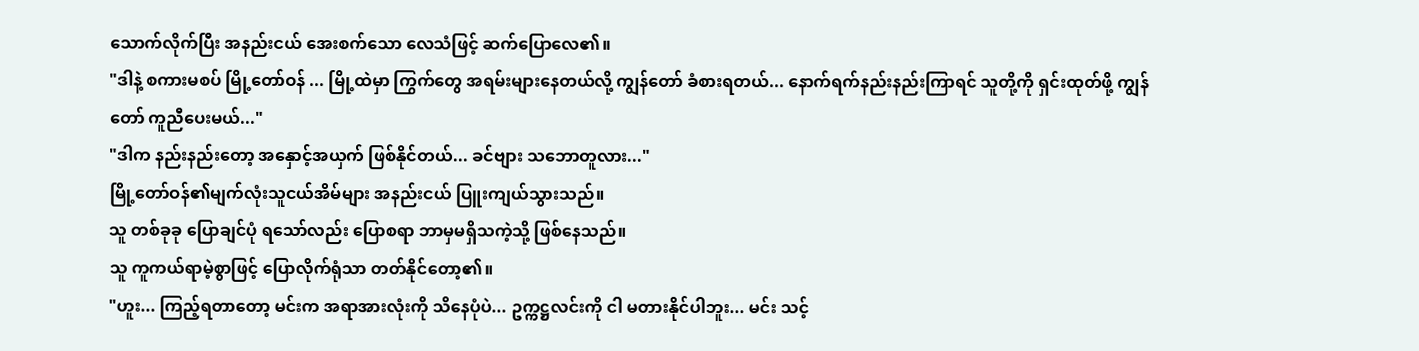သောက်လိုက်ပြီး အနည်းငယ် အေးစက်သော လေသံဖြင့် ဆက်ပြောလေ၏။
"ဒါနဲ့ စကားမစပ် မြို့တော်ဝန် ... မြို့ထဲမှာ ကြွက်တွေ အရမ်းများနေတယ်လို့ ကျွန်တော် ခံစားရတယ်... နောက်ရက်နည်းနည်းကြာရင် သူတို့ကို ရှင်းထုတ်ဖို့ ကျွန်တော် ကူညီပေးမယ်..."
"ဒါက နည်းနည်းတော့ အနှောင့်အယှက် ဖြစ်နိုင်တယ်... ခင်ဗျား သဘောတူလား..."
မြို့တော်ဝန်၏မျက်လုံးသူငယ်အိမ်များ အနည်းငယ် ပြူးကျယ်သွားသည်။
သူ တစ်ခုခု ပြောချင်ပုံ ရသော်လည်း ပြောစရာ ဘာမှမရှိသကဲ့သို့ ဖြစ်နေသည်။
သူ ကူကယ်ရာမဲ့စွာဖြင့် ပြောလိုက်ရုံသာ တတ်နိုင်တော့၏။
"ဟူး... ကြည့်ရတာတော့ မင်းက အရာအားလုံးကို သိနေပုံပဲ... ဥက္ကဋ္ဌလင်းကို ငါ မတားနိုင်ပါဘူး... မင်း သင့်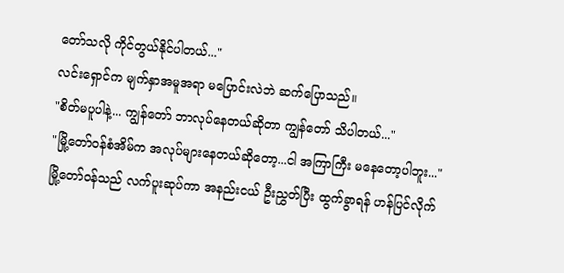တော်သလို ကိုင်တွယ်နိုင်ပါတယ်..."
လင်းရှောင်က မျက်နှာအမူအရာ မပြောင်းလဲဘဲ ဆက်ပြောသည်။
"စိတ်မပူပါနဲ့... ကျွန်တော် ဘာလုပ်နေတယ်ဆိုတာ ကျွန်တော် သိပါတယ်..."
"မြို့တော်ဝန်စံအိမ်က အလုပ်များနေတယ်ဆိုတော့...ငါ အကြာကြီး မနေတော့ပါဘူး..."
မြို့တော်ဝန်သည် လက်ပူးဆုပ်ကာ အနည်းငယ် ဦးညွှတ်ပြီး ထွက်ခွာရန် ဟန်ပြင်လိုက်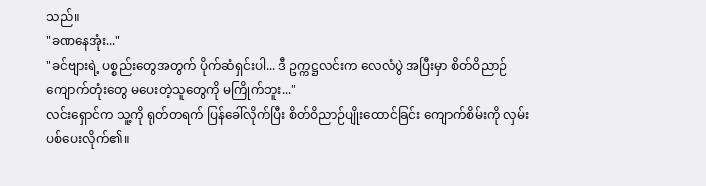သည်။
"ခဏနေအုံး..."
"ခင်ဗျားရဲ့ ပစ္စည်းတွေအတွက် ပိုက်ဆံရှင်းပါ... ဒီ ဥက္ကဋ္ဌလင်းက လေလံပွဲ အပြီးမှာ စိတ်ဝိညာဉ်ကျောက်တုံးတွေ မပေးတဲ့သူတွေကို မကြိုက်ဘူး..."
လင်းရှောင်က သူ့ကို ရုတ်တရက် ပြန်ခေါ်လိုက်ပြီး စိတ်ဝိညာဉ်ပျိုးထောင်ခြင်း ကျောက်စိမ်းကို လှမ်းပစ်ပေးလိုက်၏။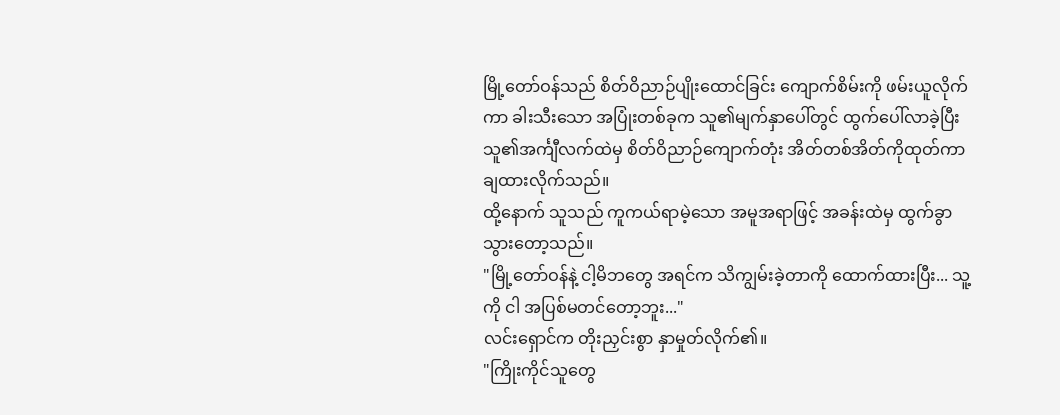မြို့တော်ဝန်သည် စိတ်ဝိညာဉ်ပျိုးထောင်ခြင်း ကျောက်စိမ်းကို ဖမ်းယူလိုက်ကာ ခါးသီးသော အပြုံးတစ်ခုက သူ၏မျက်နှာပေါ်တွင် ထွက်ပေါ်လာခဲ့ပြီး သူ၏အင်္ကျီလက်ထဲမှ စိတ်ဝိညာဉ်ကျောက်တုံး အိတ်တစ်အိတ်ကိုထုတ်ကာ ချထားလိုက်သည်။
ထို့နောက် သူသည် ကူကယ်ရာမဲ့သော အမူအရာဖြင့် အခန်းထဲမှ ထွက်ခွာသွားတော့သည်။
"မြို့တော်ဝန်နဲ့ ငါ့မိဘတွေ အရင်က သိကျွမ်းခဲ့တာကို ထောက်ထားပြီး... သူ့ကို ငါ အပြစ်မတင်တော့ဘူး..."
လင်းရှောင်က တိုးညှင်းစွာ နှာမှုတ်လိုက်၏။
"ကြိုးကိုင်သူတွေ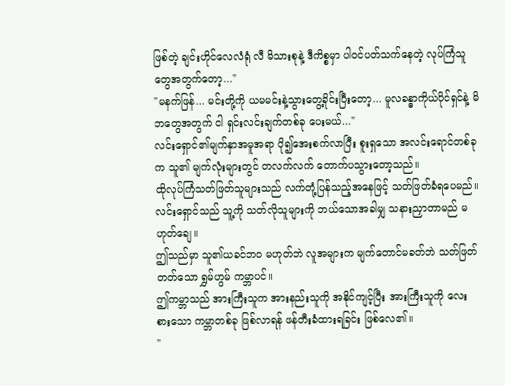ဖြစ်တဲ့ ချင်းဟိုင်လေလံရုံ လီ မိသားစုနဲ့ ဒီကိစ္စမှာ ပါဝင်ပတ်သက်နေတဲ့ လုပ်ကြံသူ တွေအတွက်တော့..."
"မနက်ဖြန်... မင်းတို့ကို ယမမင်းနဲ့သွားတွေ့ခိုင်းပြီးတော့... မူလခန္ဓာကိုယ်ပိုင်ရှင်နဲ့ မိဘတွေအတွက် ငါ ရှင်းလင်းချက်တစ်ခု ပေးမယ်..."
လင်းရှောင်၏မျက်နှာအမူအရာ ပို၍အေးစက်လာပြီး စူးရှသော အလင်းရောင်တစ်ခုက သူ၏ မျက်လုံးများတွင် တလက်လက် တောက်ပသွားတော့သည်။
ထိုလုပ်ကြံသတ်ဖြတ်သူများသည် လက်တုံ့ပြန်သည့်အနေဖြင့် သတ်ဖြတ်ခံရပေမည်။
လင်းရှောင်သည် သူ့ကို သတ်လိုသူများကို ဘယ်သောအခါမျှ သနားညှာတာမည် မဟုတ်ချေ။
ဤသည်မှာ သူ၏ယခင်ဘဝ မဟုတ်ဘဲ လူအများက မျက်တောင်မခတ်ဘဲ သတ်ဖြတ်တတ်သော ရွှမ်ဟွမ် ကမ္ဘာပင်။
ဤကမ္ဘာသည် အားကြီးသူက အားနည်းသူကို အနိုင်ကျင့်ပြီး အားကြီးသူကို လေးစားသော ကမ္ဘာတစ်ခု ဖြစ်လာရန် ဖန်တီးခံထားရခြင်း ဖြစ်လေ၏။
"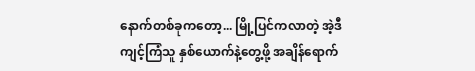နောက်တစ်ခုကတော့... မြို့ပြင်ကလာတဲ့ အဲ့ဒီကျင့်ကြံသူ နှစ်ယောက်နဲ့တွေ့ဖို့ အချိန်ရောက်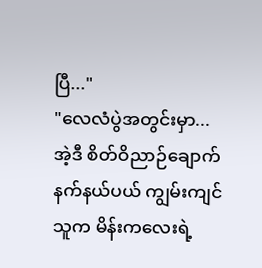ပြီ..."
"လေလံပွဲအတွင်းမှာ... အဲ့ဒီ စိတ်ဝိညာဉ်ချောက်နက်နယ်ပယ် ကျွမ်းကျင်သူက မိန်းကလေးရဲ့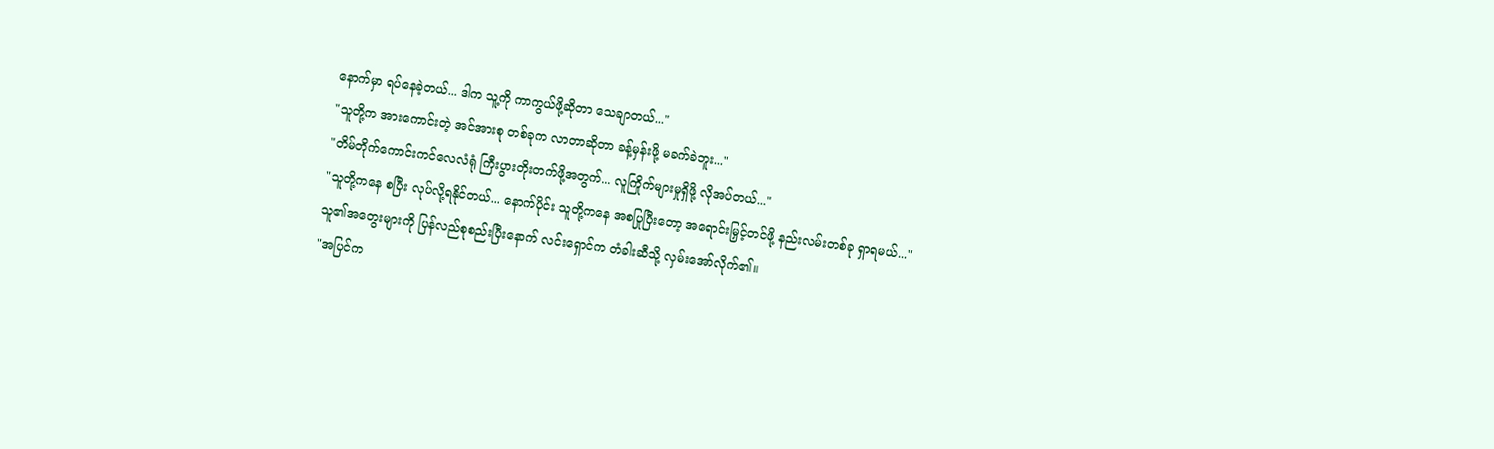နောက်မှာ ရပ်နေခဲ့တယ်... ဒါက သူ့ကို ကာကွယ်ဖို့ဆိုတာ သေချာတယ်..."
"သူတို့က အားကောင်းတဲ့ အင်အားစု တစ်ခုက လာတာဆိုတာ ခန့်မှန်းဖို့ မခက်ခဲဘူး..."
"တိမ်တိုက်ကောင်းကင်လေလံရုံ ကြီးပွားတိုးတက်ဖို့အတွက်... လူကြိုက်များမှုရှိဖို့ လိုအပ်တယ်..."
"သူတို့ကနေ စပြီး လုပ်လို့ရနိုင်တယ်... နောက်ပိုင်း သူတို့ကနေ အစပြုပြီးတော့ အရောင်းမြှင့်တင်ဖို့ နည်းလမ်းတစ်ခု ရှာရမယ်..."
သူ၏အတွေးများကို ပြန်လည်စုစည်းပြီးနောက် လင်းရှောင်က တံခါးဆီသို့ လှမ်းအော်လိုက်၏။
"အပြင်က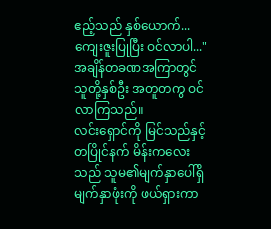ဧည့်သည် နှစ်ယောက်... ကျေးဇူးပြုပြီး ဝင်လာပါ..."
အချိန်တခဏအကြာတွင် သူတို့နှစ်ဦး အတူတကွ ဝင်လာကြသည်။
လင်းရှောင်ကို မြင်သည်နှင့် တပြိုင်နက် မိန်းကလေးသည် သူမ၏မျက်နှာပေါ်ရှိ မျက်နှာဖုံးကို ဖယ်ရှားကာ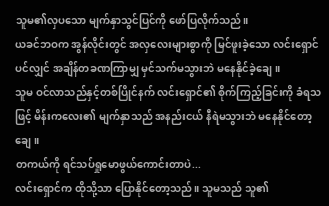သူမ၏လှပသော မျက်နှာသွင်ပြင်ကို ဖော်ပြလိုက်သည်။
ယခင်ဘဝက အွန်လိုင်းတွင် အလှလေးများစွာကို မြင်ဖူးခဲ့သော လင်းရှောင်ပင်လျှင် အချိန်တခဏကြာမျှ မှင်သက်မသွားဘဲ မနေနိုင်ခဲ့ချေ။
သူမ ဝင်လာသည်နှင့်တစ်ပြိုင်နက် လင်းရှောင်၏ စိုက်ကြည့်ခြင်းကို ခံရသဖြင့် မိန်းကလေး၏ မျက်နှာသည် အနည်းငယ် နီရဲမသွားဘဲ မနေနိုင်တော့ချေ။
တကယ်ကို ရင်သပ်ရှုမောဖွယ်ကောင်းတာပဲ...
လင်းရှောင်က ထိုသို့သာ ပြောနိုင်တော့သည်။ သူမသည် သူ၏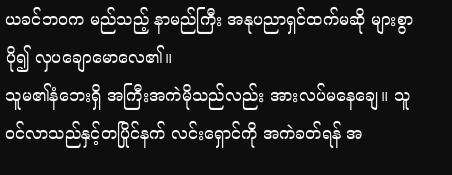ယခင်ဘဝက မည်သည့် နာမည်ကြီး အနုပညာရှင်ထက်မဆို များစွာပို၍ လှပချောမောလေ၏။
သူမ၏နံဘေးရှိ အကြီးအကဲမိုသည်လည်း အားလပ်မနေချေ။ သူ ဝင်လာသည်နှင့်တပြိုင်နက် လင်းရှောင်ကို အကဲခတ်ရန် အ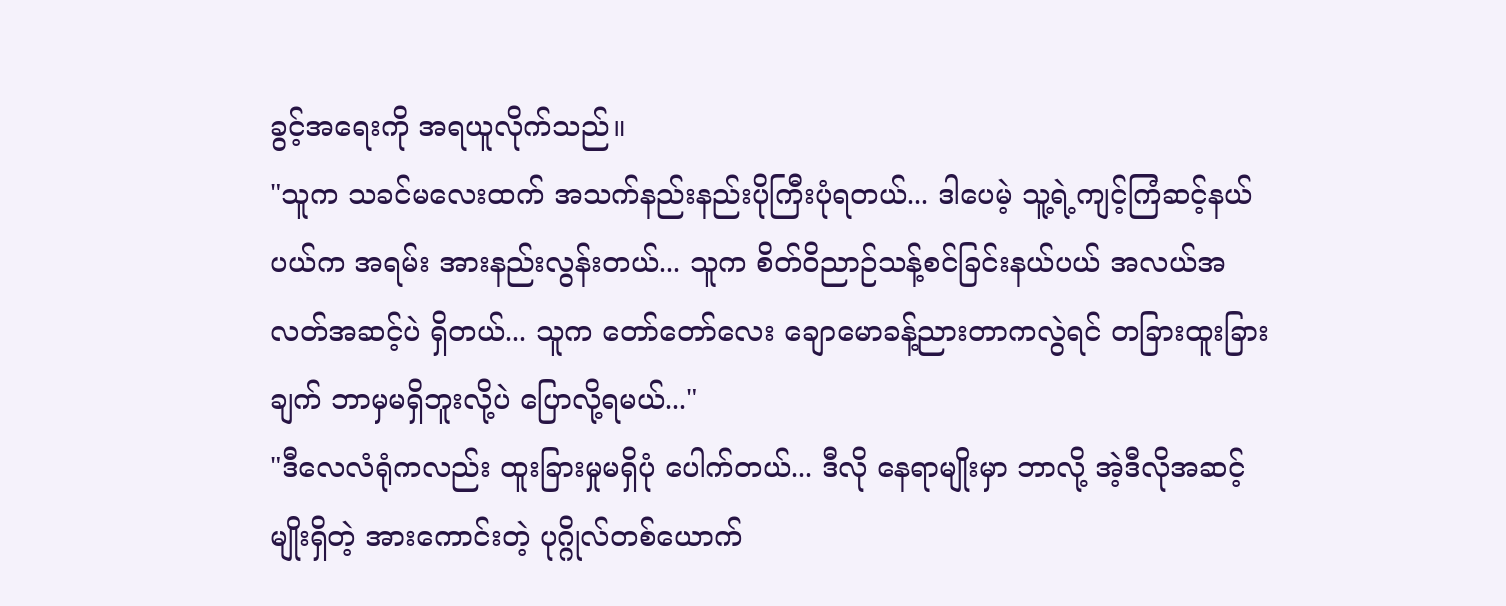ခွင့်အရေးကို အရယူလိုက်သည်။
"သူက သခင်မလေးထက် အသက်နည်းနည်းပိုကြီးပုံရတယ်... ဒါပေမဲ့ သူ့ရဲ့ကျင့်ကြံဆင့်နယ်ပယ်က အရမ်း အားနည်းလွန်းတယ်... သူက စိတ်ဝိညာဉ်သန့်စင်ခြင်းနယ်ပယ် အလယ်အလတ်အဆင့်ပဲ ရှိတယ်... သူက တော်တော်လေး ချောမောခန့်ညားတာကလွဲရင် တခြားထူးခြားချက် ဘာမှမရှိဘူးလို့ပဲ ပြောလို့ရမယ်..."
"ဒီလေလံရုံကလည်း ထူးခြားမှုမရှိပုံ ပေါက်တယ်... ဒီလို နေရာမျိုးမှာ ဘာလို့ အဲ့ဒီလိုအဆင့်မျိုးရှိတဲ့ အားကောင်းတဲ့ ပုဂ္ဂိုလ်တစ်ယောက်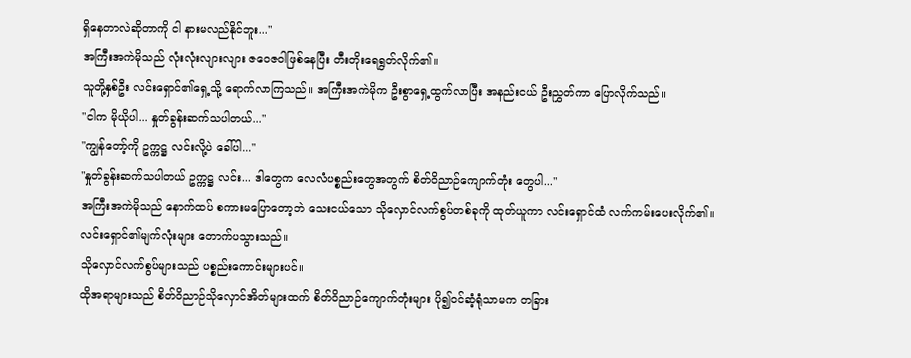ရှိနေတာလဲဆိုတာကို ငါ နားမလည်နိုင်ဘူး..."
အကြီးအကဲမိုသည် လုံးလုံးလျားလျား ဇဝေဇဝါဖြစ်နေပြီး တီးတိုးရေရွတ်လိုက်၏။
သူတို့နှစ်ဦး လင်းရှောင်၏ရှေ့သို့ ရောက်လာကြသည်။ အကြီးအကဲမိုက ဦးစွာရှေ့ထွက်လာပြီး အနည်းငယ် ဦးညွှတ်ကာ ပြောလိုက်သည်။
"ငါက မိုယိုပါ... နှုတ်ခွန်းဆက်သပါတယ်..."
"ကျွန်တော့်ကို ဥက္ကဋ္ဌ လင်းလို့ပဲ ခေါ်ပါ..."
"နှုတ်ခွန်းဆက်သပါတယ် ဥက္ကဋ္ဌ လင်း... ဒါတွေက လေလံပစ္စည်းတွေအတွက် စိတ်ဝိညာဉ်ကျောက်တုံး တွေပါ..."
အကြီးအကဲမိုသည် နောက်ထပ် စကားမပြောတော့ဘဲ သေးငယ်သော သိုလှောင်လက်စွပ်တစ်ခုကို ထုတ်ယူကာ လင်းရှောင်ထံ လက်ကမ်းပေးလိုက်၏။
လင်းရှောင်၏မျက်လုံးများ တောက်ပသွားသည်။
သိုလှောင်လက်စွပ်များသည် ပစ္စည်းကောင်းများပင်။
ထိုအရာများသည် စိတ်ဝိညာဉ်သိုလှောင်အိတ်များထက် စိတ်ဝိညာဉ်ကျောက်တုံးများ ပို၍ဝင်ဆံ့ရုံသာမက တခြား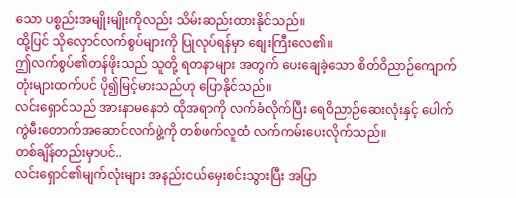သော ပစ္စည်းအမျိုးမျိုးကိုလည်း သိမ်းဆည်းထားနိုင်သည်။
ထို့ပြင် သိုလှောင်လက်စွပ်များကို ပြုလုပ်ရန်မှာ စျေးကြီးလေ၏။
ဤလက်စွပ်၏တန်ဖိုးသည် သူတို့ ရတနာများ အတွက် ပေးချေခဲ့သော စိတ်ဝိညာဉ်ကျောက်တုံးများထက်ပင် ပို၍မြင့်မားသည်ဟု ပြောနိုင်သည်။
လင်းရှောင်သည် အားနာမနေဘဲ ထိုအရာကို လက်ခံလိုက်ပြီး ရေဝိညာဉ်ဆေးလုံးနှင့် ပေါက်ကွဲမီးတောက်အဆောင်လက်ဖွဲ့ကို တစ်ဖက်လူထံ လက်ကမ်းပေးလိုက်သည်။
တစ်ချိန်တည်းမှာပင်..
လင်းရှောင်၏မျက်လုံးများ အနည်းငယ်မှေးစင်းသွားပြီး အပြာ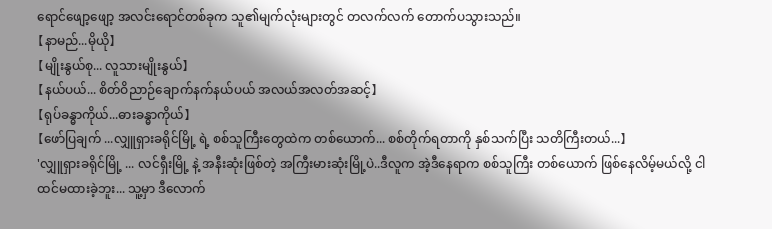ရောင်ဖျော့ဖျော့ အလင်းရောင်တစ်ခုက သူ၏မျက်လုံးများတွင် တလက်လက် တောက်ပသွားသည်။
【နာမည်...မိုယို】
【မျိုးနွယ်စု... လူသားမျိုးနွယ်】
【နယ်ပယ်... စိတ်ဝိညာဉ်ချောက်နက်နယ်ပယ် အလယ်အလတ်အဆင့်】
【ရုပ်ခန္ဓာကိုယ်...ဓားခန္ဓာကိုယ်】
【ဖော်ပြချက် ...လျှူရှားခရိုင်မြို့ ရဲ့ စစ်သူကြီးတွေထဲက တစ်ယောက်... စစ်တိုက်ရတာကို နှစ်သက်ပြီး သတိကြီးတယ်...】
'လျှူရှားခရိုင်မြို့ ... လင်ရှီးမြို့ နဲ့ အနီးဆုံးဖြစ်တဲ့ အကြီးမားဆုံးမြို့ပဲ..ဒီလူက အဲ့ဒီနေရာက စစ်သူကြီး တစ်ယောက် ဖြစ်နေလိမ့်မယ်လို့ ငါ ထင်မထားခဲ့ဘူး... သူ့မှာ ဒီလောက်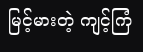မြင့်မားတဲ့ ကျင့်ကြံ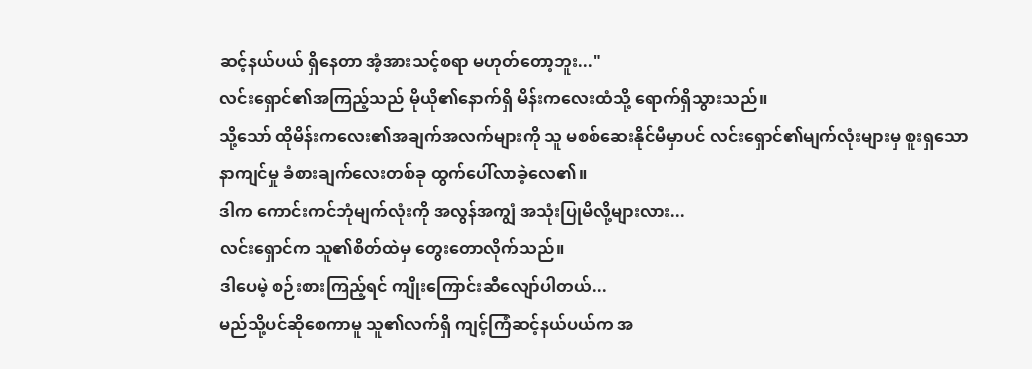ဆင့်နယ်ပယ် ရှိနေတာ အံ့အားသင့်စရာ မဟုတ်တော့ဘူး..."
လင်းရှောင်၏အကြည့်သည် မိုယို၏နောက်ရှိ မိန်းကလေးထံသို့ ရောက်ရှိသွားသည်။
သို့သော် ထိုမိန်းကလေး၏အချက်အလက်များကို သူ မစစ်ဆေးနိုင်မီမှာပင် လင်းရှောင်၏မျက်လုံးများမှ စူးရှသော နာကျင်မှု ခံစားချက်လေးတစ်ခု ထွက်ပေါ်လာခဲ့လေ၏။
ဒါက ကောင်းကင်ဘုံမျက်လုံးကို အလွန်အကျွံ အသုံးပြုမိလို့များလား...
လင်းရှောင်က သူ၏စိတ်ထဲမှ တွေးတောလိုက်သည်။
ဒါပေမဲ့ စဉ်းစားကြည့်ရင် ကျိုးကြောင်းဆီလျော်ပါတယ်...
မည်သို့ပင်ဆိုစေကာမူ သူ၏လက်ရှိ ကျင့်ကြံဆင့်နယ်ပယ်က အ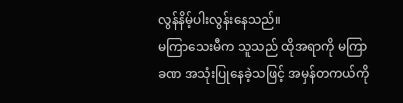လွန်နိမ့်ပါးလွန်းနေသည်။
မကြာသေးမီက သူသည် ထိုအရာကို မကြာခဏ အသုံးပြုနေခဲ့သဖြင့် အမှန်တကယ်ကို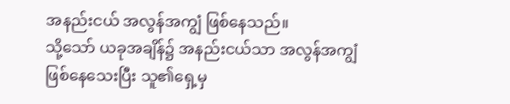အနည်းငယ် အလွန်အကျွံ ဖြစ်နေသည်။
သို့သော် ယခုအချိန်၌ အနည်းငယ်သာ အလွန်အကျွံ ဖြစ်နေသေးပြီး သူ၏ရှေ့မှ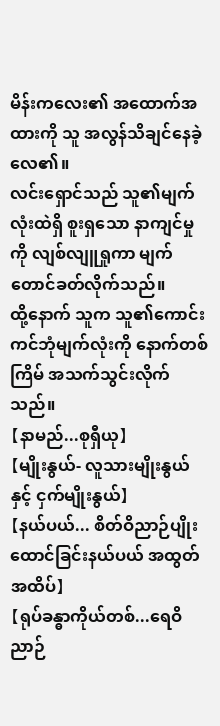မိန်းကလေး၏ အထောက်အထားကို သူ အလွန်သိချင်နေခဲ့လေ၏။
လင်းရှောင်သည် သူ၏မျက်လုံးထဲရှိ စူးရှသော နာကျင်မှုကို လျစ်လျူရှုကာ မျက်တောင်ခတ်လိုက်သည်။
ထို့နောက် သူက သူ၏ကောင်းကင်ဘုံမျက်လုံးကို နောက်တစ်ကြိမ် အသက်သွင်းလိုက်သည်။
【နာမည်...စုရှီယု】
【မျိုးနွယ်- လူသားမျိုးနွယ်နှင့် ငှက်မျိုးနွယ်】
【နယ်ပယ်... စိတ်ဝိညာဉ်ပျိုးထောင်ခြင်းနယ်ပယ် အထွတ်အထိပ်】
【ရုပ်ခန္ဓာကိုယ်တစ်...ရေဝိညာဉ်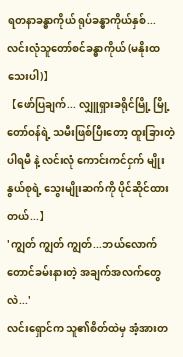ရတနာခန္ဓာကိုယ် ရုပ်ခန္ဓာကိုယ်နှစ်... လင်းလုံသူတော်စင်ခန္ဓာကိုယ် (မနိုးထသေးပါ)】
【ဖော်ပြချက်... လျှူရှားခရိုင်မြို့ မြို့တော်ဝန်ရဲ့ သမီးဖြစ်ပြီးတော့ ထူးခြားတဲ့ ပါရမီ နဲ့ လင်းလုံ ကောင်းကင်ငှက် မျိုးနွယ်စုရဲ့ သွေးမျိုးဆက်ကို ပိုင်ဆိုင်ထားတယ်...】
'ကျွတ် ကျွတ် ကျွတ်...ဘယ်လောက်တောင်ခမ်းနားတဲ့ အချက်အလက်တွေလဲ...'
လင်းရှောင်က သူ၏စိတ်ထဲမှ အံ့အားတ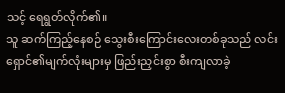သင့် ရေရွတ်လိုက်၏။
သူ ဆက်ကြည့်နေစဉ် သွေးစီးကြောင်းလေးတစ်ခုသည် လင်းရှောင်၏မျက်လုံးများမှ ဖြည်းညှင်းစွာ စီးကျလာခဲ့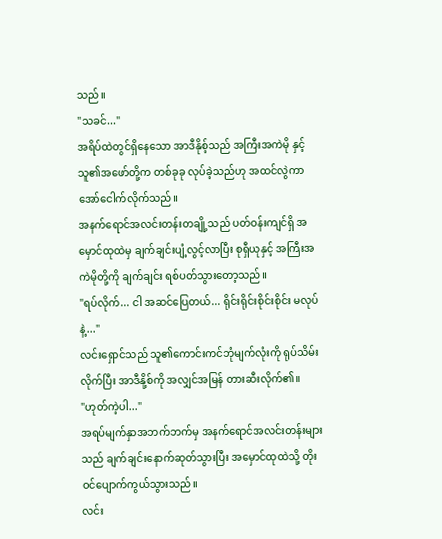သည်။
"သခင်..."
အရိပ်ထဲတွင်ရှိနေသော အာဒီနိုစ့်သည် အကြီးအကဲမို နှင့် သူ၏အဖော်တို့က တစ်ခုခု လုပ်ခဲ့သည်ဟု အထင်လွဲကာ အော်ငေါက်လိုက်သည်။
အနက်ရောင်အလင်းတန်းတချို့သည် ပတ်ဝန်းကျင်ရှိ အမှောင်ထုထဲမှ ချက်ချင်းပျံ့လွင့်လာပြီး စုရှီယုနှင့် အကြီးအကဲမိုတို့ကို ချက်ချင်း ရစ်ပတ်သွားတော့သည်။
"ရပ်လိုက်... ငါ အဆင်ပြေတယ်... ရိုင်းရိုင်းစိုင်းစိုင်း မလုပ်နဲ့..."
လင်းရှောင်သည် သူ၏ကောင်းကင်ဘုံမျက်လုံးကို ရုပ်သိမ်းလိုက်ပြီး အာဒီနို့စ်ကို အလျှင်အမြန် တားဆီးလိုက်၏။
"ဟုတ်ကဲ့ပါ..."
အရပ်မျက်နှာအဘက်ဘက်မှ အနက်ရောင်အလင်းတန်းများသည် ချက်ချင်းနောက်ဆုတ်သွားပြီး အမှောင်ထုထဲသို့ တိုးဝင်ပျောက်ကွယ်သွားသည်။
လင်း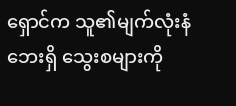ရှောင်က သူ၏မျက်လုံးနံဘေးရှိ သွေးစများကို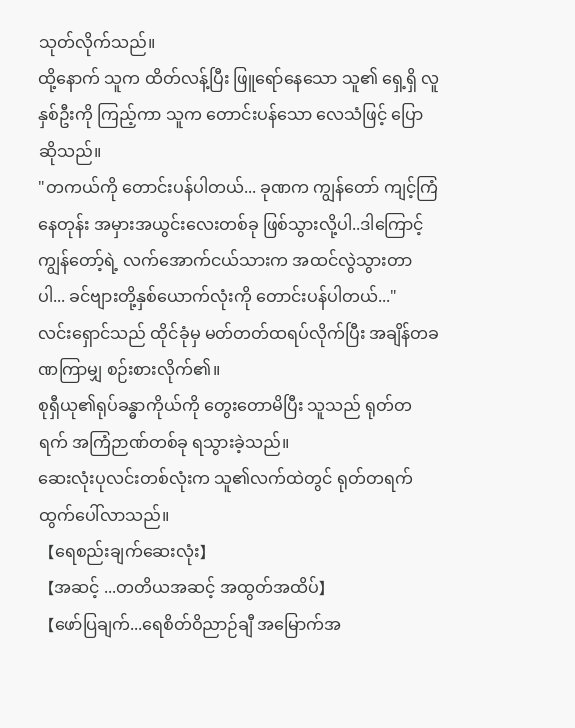သုတ်လိုက်သည်။
ထို့နောက် သူက ထိတ်လန့်ပြီး ဖြူရော်နေသော သူ၏ ရှေ့ရှိ လူနှစ်ဦးကို ကြည့်ကာ သူက တောင်းပန်သော လေသံဖြင့် ပြောဆိုသည်။
"တကယ်ကို တောင်းပန်ပါတယ်... ခုဏက ကျွန်တော် ကျင့်ကြံနေတုန်း အမှားအယွင်းလေးတစ်ခု ဖြစ်သွားလို့ပါ..ဒါကြောင့် ကျွန်တော့်ရဲ့ လက်အောက်ငယ်သားက အထင်လွဲသွားတာပါ... ခင်ဗျားတို့နှစ်ယောက်လုံးကို တောင်းပန်ပါတယ်..."
လင်းရှောင်သည် ထိုင်ခုံမှ မတ်တတ်ထရပ်လိုက်ပြီး အချိန်တခဏကြာမျှ စဉ်းစားလိုက်၏။
စုရှီယု၏ရုပ်ခန္ဓာကိုယ်ကို တွေးတောမိပြီး သူသည် ရုတ်တရက် အကြံဉာဏ်တစ်ခု ရသွားခဲ့သည်။
ဆေးလုံးပုလင်းတစ်လုံးက သူ၏လက်ထဲတွင် ရုတ်တရက် ထွက်ပေါ်လာသည်။
【ရေစည်းချက်ဆေးလုံး】
【အဆင့် ...တတိယအဆင့် အထွတ်အထိပ်】
【ဖော်ပြချက်...ရေစိတ်ဝိညာဉ်ချီ အမြောက်အ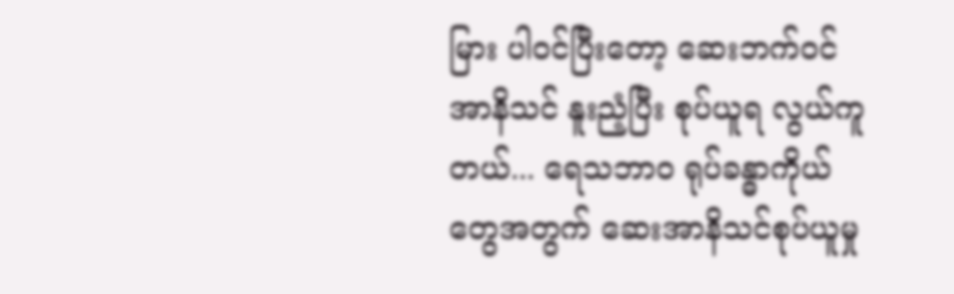မြား ပါဝင်ပြီးတော့ ဆေးဘက်ဝင်အာနိသင် နူးညံ့ပြီး စုပ်ယူရ လွယ်ကူတယ်... ရေသဘာဝ ရုပ်ခန္ဓာကိုယ်တွေအတွက် ဆေးအာနိသင်စုပ်ယူမှု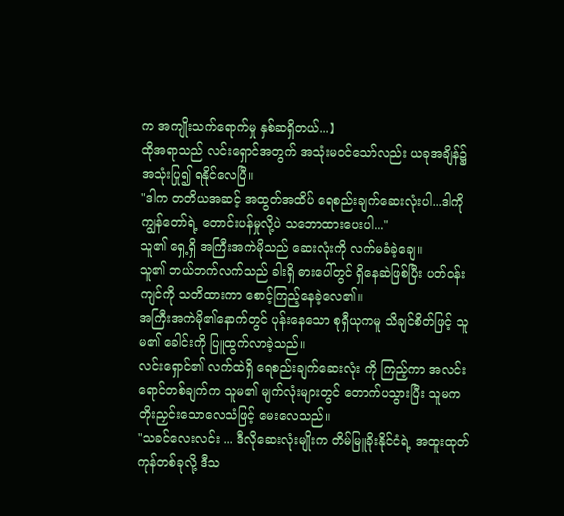က အကျိုးသက်ရောက်မှု နှစ်ဆရှိတယ်...】
ထိုအရာသည် လင်းရှောင်အတွက် အသုံးမဝင်သော်လည်း ယခုအချိန်၌ အသုံးပြု၍ ရနိုင်လေပြီ။
"ဒါက တတိယအဆင့် အထွတ်အထိပ် ရေစည်းချက်ဆေးလုံးပါ...ဒါကို ကျွန်တော်ရဲ့ တောင်းပန်မှုလို့ပဲ သဘောထားပေးပါ..."
သူ၏ ရှေ့ရှိ အကြီးအကဲမိုသည် ဆေးလုံးကို လက်မခံခဲ့ချေ။
သူ၏ ဘယ်ဘက်လက်သည် ခါးရှိ ဓားပေါ်တွင် ရှိနေဆဲဖြစ်ပြီး ပတ်ဝန်းကျင်ကို သတိထားကာ စောင့်ကြည့်နေခဲ့လေ၏။
အကြီးအကဲမို၏နောက်တွင် ပုန်းနေသော စုရှီယုကမူ သိချင်စိတ်ဖြင့် သူမ၏ ခေါင်းကို ပြူထွက်လာခဲ့သည်။
လင်းရှောင်၏ လက်ထဲရှိ ရေစည်းချက်ဆေးလုံး ကို ကြည့်ကာ အလင်းရောင်တစ်ချက်က သူမ၏ မျက်လုံးများတွင် တောက်ပသွားပြီး သူမက တိုးညှင်းသောလေသံဖြင့် မေးလေသည်။
"သခင်လေးလင်း ... ဒီလိုဆေးလုံးမျိုးက တိမ်မြူခိုးနိုင်ငံရဲ့ အထူးထုတ်ကုန်တစ်ခုလို့ ဒီသ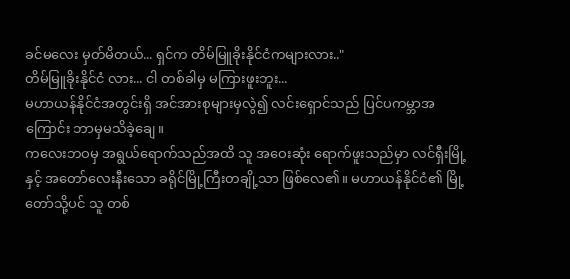ခင်မလေး မှတ်မိတယ်... ရှင်က တိမ်မြူခိုးနိုင်ငံကများလား.."
တိမ်မြူခိုးနိုင်ငံ လား... ငါ တစ်ခါမှ မကြားဖူးဘူး...
မဟာယန်နိုင်ငံအတွင်းရှိ အင်အားစုများမှလွဲ၍ လင်းရှောင်သည် ပြင်ပကမ္ဘာအကြောင်း ဘာမှမသိခဲ့ချေ။
ကလေးဘဝမှ အရွယ်ရောက်သည်အထိ သူ အဝေးဆုံး ရောက်ဖူးသည်မှာ လင်ရှီးမြို့ နှင့် အတော်လေးနီးသော ခရိုင်မြို့ကြီးတချို့သာ ဖြစ်လေ၏။ မဟာယန်နိုင်ငံ၏ မြို့တော်သို့ပင် သူ တစ်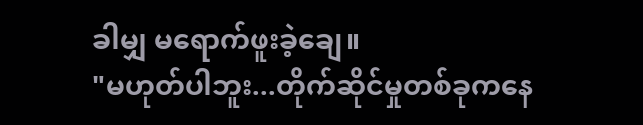ခါမျှ မရောက်ဖူးခဲ့ချေ။
"မဟုတ်ပါဘူး...တိုက်ဆိုင်မှုတစ်ခုကနေ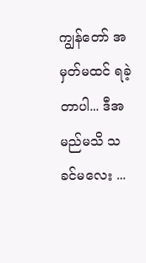ကျွန်တော် အမှတ်မထင် ရခဲ့တာပါ... ဒီအမည်မသိ သခင်မလေး ...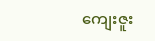ကျေးဇူး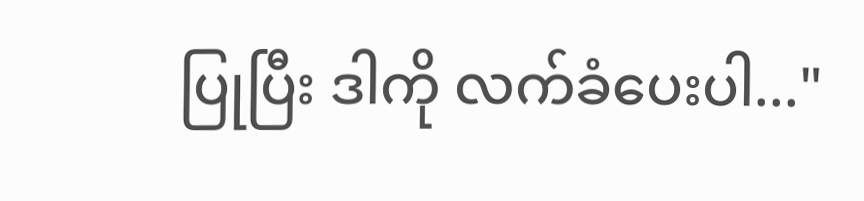ပြုပြီး ဒါကို လက်ခံပေးပါ..."